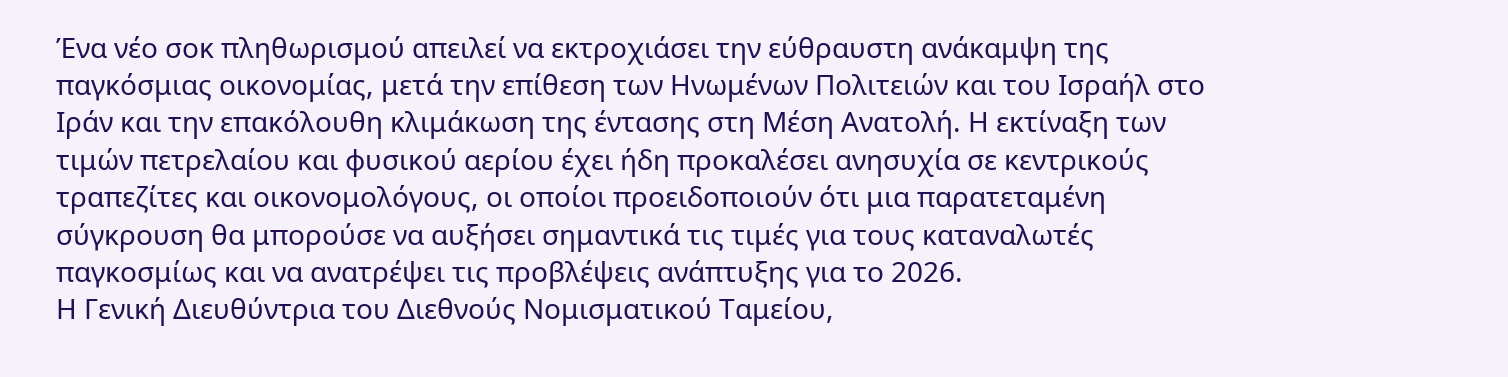Ένα νέο σοκ πληθωρισμού απειλεί να εκτροχιάσει την εύθραυστη ανάκαμψη της παγκόσμιας οικονομίας, μετά την επίθεση των Ηνωμένων Πολιτειών και του Ισραήλ στο Ιράν και την επακόλουθη κλιμάκωση της έντασης στη Μέση Ανατολή. Η εκτίναξη των τιμών πετρελαίου και φυσικού αερίου έχει ήδη προκαλέσει ανησυχία σε κεντρικούς τραπεζίτες και οικονομολόγους, οι οποίοι προειδοποιούν ότι μια παρατεταμένη σύγκρουση θα μπορούσε να αυξήσει σημαντικά τις τιμές για τους καταναλωτές παγκοσμίως και να ανατρέψει τις προβλέψεις ανάπτυξης για το 2026.
Η Γενική Διευθύντρια του Διεθνούς Νομισματικού Ταμείου,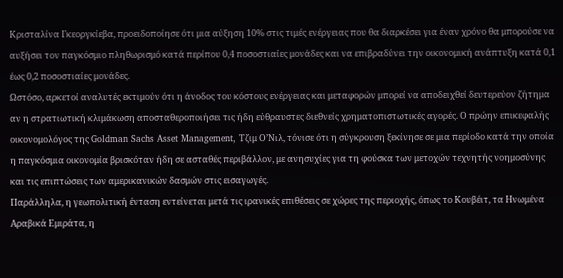Κρισταλίνα Γκεοργκίεβα, προειδοποίησε ότι μια αύξηση 10% στις τιμές ενέργειας που θα διαρκέσει για έναν χρόνο θα μπορούσε να αυξήσει τον παγκόσμιο πληθωρισμό κατά περίπου 0,4 ποσοστιαίες μονάδες και να επιβραδύνει την οικονομική ανάπτυξη κατά 0,1 έως 0,2 ποσοστιαίες μονάδες.
Ωστόσο, αρκετοί αναλυτές εκτιμούν ότι η άνοδος του κόστους ενέργειας και μεταφορών μπορεί να αποδειχθεί δευτερεύον ζήτημα αν η στρατιωτική κλιμάκωση αποσταθεροποιήσει τις ήδη εύθραυστες διεθνείς χρηματοπιστωτικές αγορές. Ο πρώην επικεφαλής οικονομολόγος της Goldman Sachs Asset Management, Τζιμ Ο’Νιλ, τόνισε ότι η σύγκρουση ξεκίνησε σε μια περίοδο κατά την οποία η παγκόσμια οικονομία βρισκόταν ήδη σε ασταθές περιβάλλον, με ανησυχίες για τη φούσκα των μετοχών τεχνητής νοημοσύνης και τις επιπτώσεις των αμερικανικών δασμών στις εισαγωγές.
Παράλληλα, η γεωπολιτική ένταση εντείνεται μετά τις ιρανικές επιθέσεις σε χώρες της περιοχής, όπως το Κουβέιτ, τα Ηνωμένα Αραβικά Εμιράτα, η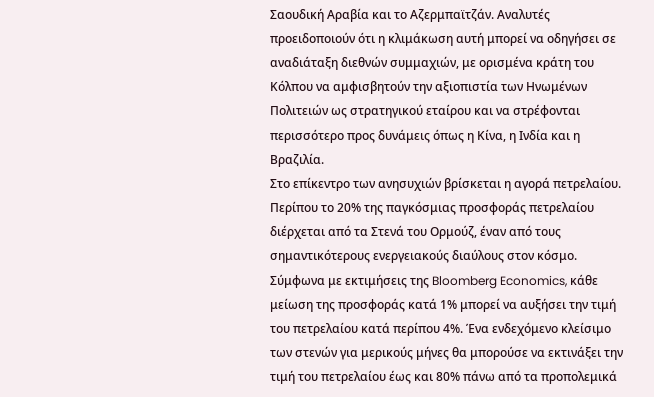Σαουδική Αραβία και το Αζερμπαϊτζάν. Αναλυτές προειδοποιούν ότι η κλιμάκωση αυτή μπορεί να οδηγήσει σε αναδιάταξη διεθνών συμμαχιών, με ορισμένα κράτη του Κόλπου να αμφισβητούν την αξιοπιστία των Ηνωμένων Πολιτειών ως στρατηγικού εταίρου και να στρέφονται περισσότερο προς δυνάμεις όπως η Κίνα, η Ινδία και η Βραζιλία.
Στο επίκεντρο των ανησυχιών βρίσκεται η αγορά πετρελαίου. Περίπου το 20% της παγκόσμιας προσφοράς πετρελαίου διέρχεται από τα Στενά του Ορμούζ, έναν από τους σημαντικότερους ενεργειακούς διαύλους στον κόσμο. Σύμφωνα με εκτιμήσεις της Bloomberg Economics, κάθε μείωση της προσφοράς κατά 1% μπορεί να αυξήσει την τιμή του πετρελαίου κατά περίπου 4%. Ένα ενδεχόμενο κλείσιμο των στενών για μερικούς μήνες θα μπορούσε να εκτινάξει την τιμή του πετρελαίου έως και 80% πάνω από τα προπολεμικά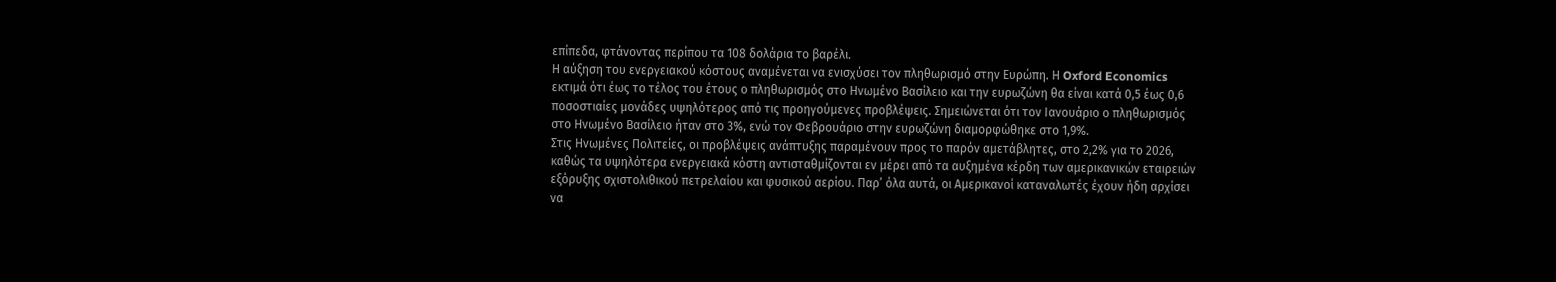επίπεδα, φτάνοντας περίπου τα 108 δολάρια το βαρέλι.
Η αύξηση του ενεργειακού κόστους αναμένεται να ενισχύσει τον πληθωρισμό στην Ευρώπη. Η Oxford Economics εκτιμά ότι έως το τέλος του έτους ο πληθωρισμός στο Ηνωμένο Βασίλειο και την ευρωζώνη θα είναι κατά 0,5 έως 0,6 ποσοστιαίες μονάδες υψηλότερος από τις προηγούμενες προβλέψεις. Σημειώνεται ότι τον Ιανουάριο ο πληθωρισμός στο Ηνωμένο Βασίλειο ήταν στο 3%, ενώ τον Φεβρουάριο στην ευρωζώνη διαμορφώθηκε στο 1,9%.
Στις Ηνωμένες Πολιτείες, οι προβλέψεις ανάπτυξης παραμένουν προς το παρόν αμετάβλητες, στο 2,2% για το 2026, καθώς τα υψηλότερα ενεργειακά κόστη αντισταθμίζονται εν μέρει από τα αυξημένα κέρδη των αμερικανικών εταιρειών εξόρυξης σχιστολιθικού πετρελαίου και φυσικού αερίου. Παρ’ όλα αυτά, οι Αμερικανοί καταναλωτές έχουν ήδη αρχίσει να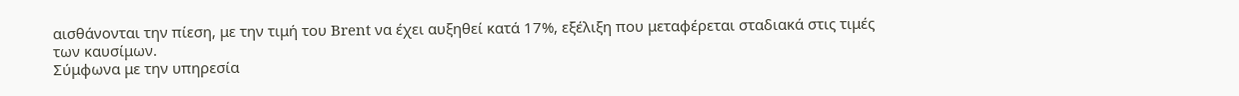αισθάνονται την πίεση, με την τιμή του Brent να έχει αυξηθεί κατά 17%, εξέλιξη που μεταφέρεται σταδιακά στις τιμές των καυσίμων.
Σύμφωνα με την υπηρεσία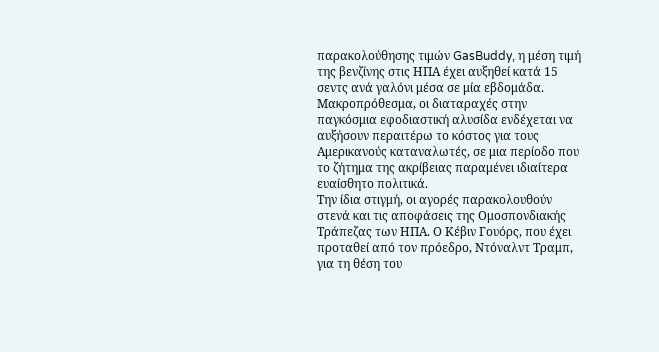παρακολούθησης τιμών GasBuddy, η μέση τιμή της βενζίνης στις ΗΠΑ έχει αυξηθεί κατά 15 σεντς ανά γαλόνι μέσα σε μία εβδομάδα. Μακροπρόθεσμα, οι διαταραχές στην παγκόσμια εφοδιαστική αλυσίδα ενδέχεται να αυξήσουν περαιτέρω το κόστος για τους Αμερικανούς καταναλωτές, σε μια περίοδο που το ζήτημα της ακρίβειας παραμένει ιδιαίτερα ευαίσθητο πολιτικά.
Την ίδια στιγμή, οι αγορές παρακολουθούν στενά και τις αποφάσεις της Ομοσπονδιακής Τράπεζας των ΗΠΑ. Ο Κέβιν Γουόρς, που έχει προταθεί από τον πρόεδρο, Ντόναλντ Τραμπ, για τη θέση του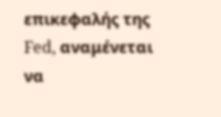επικεφαλής της Fed, αναμένεται να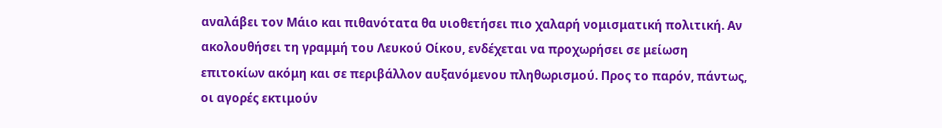αναλάβει τον Μάιο και πιθανότατα θα υιοθετήσει πιο χαλαρή νομισματική πολιτική. Αν ακολουθήσει τη γραμμή του Λευκού Οίκου, ενδέχεται να προχωρήσει σε μείωση επιτοκίων ακόμη και σε περιβάλλον αυξανόμενου πληθωρισμού. Προς το παρόν, πάντως, οι αγορές εκτιμούν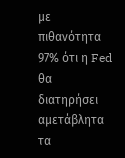με πιθανότητα 97% ότι η Fed θα διατηρήσει αμετάβλητα τα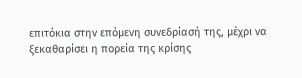επιτόκια στην επόμενη συνεδρίασή της, μέχρι να ξεκαθαρίσει η πορεία της κρίσης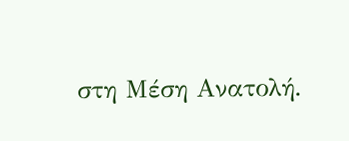στη Μέση Ανατολή.